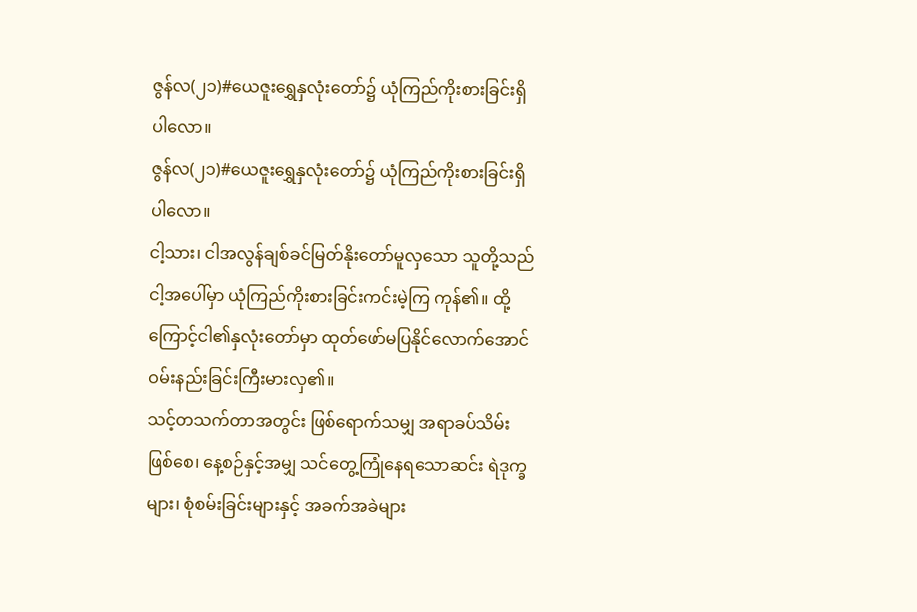ဇွန်လ(၂၁)#ယေဇူးရွှေနှလုံးတော်၌ ယုံကြည်ကိုးစားခြင်းရှိပါလော။
ဇွန်လ(၂၁)#ယေဇူးရွှေနှလုံးတော်၌ ယုံကြည်ကိုးစားခြင်းရှိပါလော။
ငါ့သား၊ ငါအလွန်ချစ်ခင်မြတ်နိုးတော်မူလှသော သူတို့သည် ငါ့အပေါ်မှာ ယုံကြည်ကိုးစားခြင်းကင်းမဲ့ကြ ကုန်၏။ ထို့ကြောင့်ငါ၏နှလုံးတော်မှာ ထုတ်ဖော်မပြနိုင်လောက်အောင်ဝမ်းနည်းခြင်းကြီးမားလှ၏။
သင့်တသက်တာအတွင်း ဖြစ်ရောက်သမျှ အရာခပ်သိမ်းဖြစ်စေ၊ နေ့စဉ်နှင့်အမျှ သင်တွေ့ကြုံနေရသောဆင်း ရဲဒုက္ခများ၊ စုံစမ်းခြင်းများနှင့် အခက်အခဲများ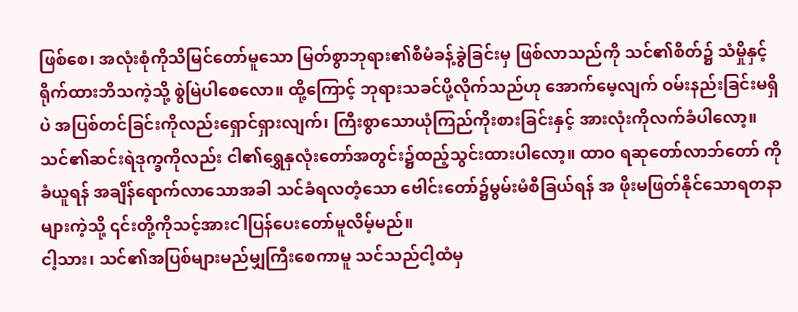ဖြစ်စေ၊ အလုံးစုံကိုသိမြင်တော်မူသော မြတ်စွာဘုရား၏စီမံခန့်ခွဲခြင်းမှ ဖြစ်လာသည်ကို သင်၏စိတ်၌ သံမှိုနှင့်ရိုက်ထားဘိသကဲ့သို့ စွဲမြဲပါစေလော။ ထို့ကြောင့် ဘုရားသခင်ပို့လိုက်သည်ဟု အောက်မေ့လျက် ဝမ်းနည်းခြင်းမရှိပဲ အပြစ်တင်ခြင်းကိုလည်းရှောင်ရှားလျက်၊ ကြီးစွာသောယုံကြည်ကိုးစားခြင်းနှင့် အားလုံးကိုလက်ခံပါလော့။ သင်၏ဆင်းရဲဒုက္ခကိုလည်း ငါ၏ရွှေနှလုံးတော်အတွင်း၌ထည့်သွင်းထားပါလော့။ ထာဝ ရဆုတော်လာဘ်တော် ကိုခံယူရန် အချိန်ရောက်လာသောအခါ သင်ခံရလတံ့သော ဗေါင်းတော်၌မွမ်းမံစီခြယ်ရန် အ ဖိုးမဖြတ်နိုင်သောရတနာများကဲ့သို့ ၎င်းတို့ကိုသင့်အားငါပြန်ပေးတော်မူလိမ့်မည်။
ငါ့သား၊ သင်၏အပြစ်များမည်မျှကြီးစေကာမူ သင်သည်ငါ့ထံမှ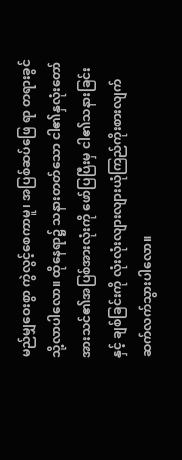မည်မျှဝေးစွာ ကွဲလွင့်စေကာမူ၊ အပြစ်ဆပ်ဖြေ ရာ တရားခွင်သို့လာပါလော။ ထိုနေရာ၌ သနားတတ်သော ငါ၏နှလုံးတော်အားသင်၏အပြစ်အားလုံးကို ဖော်ပြပြီးမှ ငါ၏သနားခြင်းနှင့် ချစ်ခြင်းကို လုံးလုံးလျားလျားယုံကြည်ကိုးစားလျက် ဆက်လက်သွားပါလော။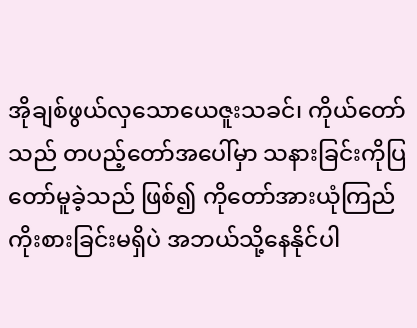အိုချစ်ဖွယ်လှသောယေဇူးသခင်၊ ကိုယ်တော်သည် တပည့်တော်အပေါ်မှာ သနားခြင်းကိုပြတော်မူခဲ့သည် ဖြစ်၍ ကိုတော်အားယုံကြည်ကိုးစားခြင်းမရှိပဲ အဘယ်သို့နေနိုင်ပါ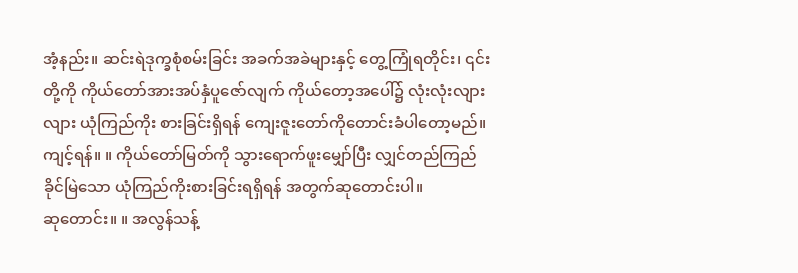အံ့နည်း။ ဆင်းရဲဒုက္ခစုံစမ်းခြင်း အခက်အခဲများနှင့် တွေ့ကြုံရတိုင်း၊ ၎င်းတို့ကို ကိုယ်တော်အားအပ်နှံပူဇော်လျက် ကိုယ်တော့အပေါ်၌ လုံးလုံးလျားလျား ယုံကြည်ကိုး စားခြင်းရှိရန် ကျေးဇူးတော်ကိုတောင်းခံပါတော့မည်။
ကျင့်ရန်။ ။ ကိုယ်တော်မြတ်ကို သွားရောက်ဖူးမျှော်ပြီး လျှင်တည်ကြည်ခိုင်မြဲသော ယုံကြည်ကိုးစားခြင်းရရှိရန် အတွက်ဆုတောင်းပါ။
ဆုတောင်း။ ။ အလွန်သန့်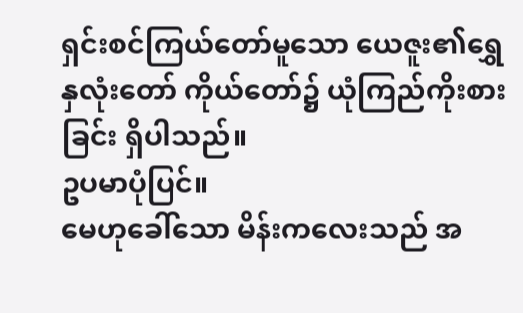ရှင်းစင်ကြယ်တော်မူသော ယေဇူး၏ရွှေနှလုံးတော် ကိုယ်တော်၌ ယုံကြည်ကိုးစားခြင်း ရှိပါသည်။
ဥပမာပုံပြင်။
မေဟုခေါ်သော မိန်းကလေးသည် အ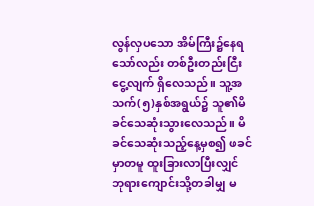လွန်လှပသော အိမ်ကြီး၌နေရသော်လည်း တစ်ဦးတည်းငြီးငွေ့လျက် ရှိလေသည်။ သူ့အသက်(၅)နှစ်အရွယ်၌ သူ၏မိခင်သေဆုံးသွားလေသည်။ မိခင်သေဆုံးသည့်နေ့မှစ၍ ဖခင်မှာတမူ ထူးခြားလာပြီးလျှင် ဘုရားကျောင်းသို့တခါမျှ မ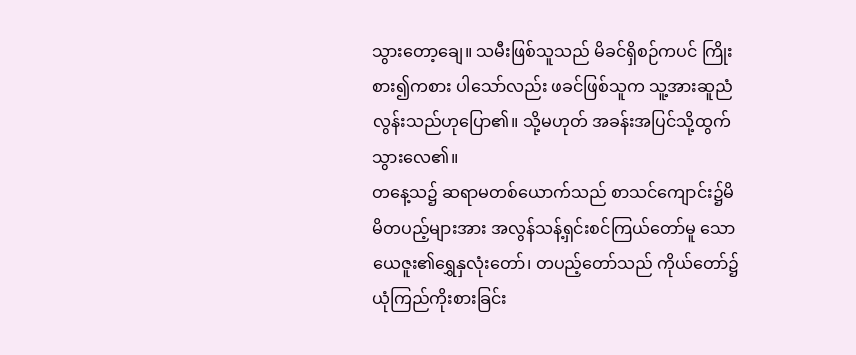သွားတော့ချေ။ သမီးဖြစ်သူသည် မိခင်ရှိစဉ်ကပင် ကြိုးစား၍ကစား ပါသော်လည်း ဖခင်ဖြစ်သူက သူ့အားဆူညံလွန်းသည်ဟုပြော၏။ သို့မဟုတ် အခန်းအပြင်သို့ထွက်သွားလေ၏။
တနေ့သ၌ ဆရာမတစ်ယောက်သည် စာသင်ကျောင်း၌မိမိတပည့်များအား အလွန်သန့်ရှင်းစင်ကြယ်တော်မူ သော ယေဇူး၏ရွှေနှလုံးတော်၊ တပည့်တော်သည် ကိုယ်တော်၌ယုံကြည်ကိုးစားခြင်း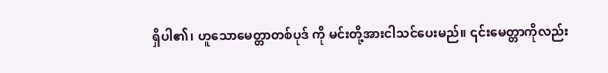ရှိပါ၏၊ ဟူသောမေတ္တာတစ်ပုဒ် ကို မင်းတို့အားငါသင်ပေးမည်။ ၎င်းမေတ္တာကိုလည်း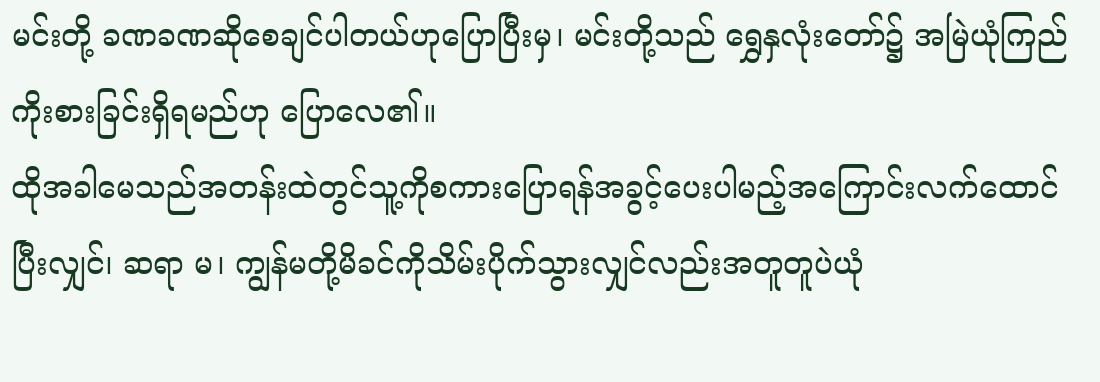မင်းတို့ ခဏခဏဆိုစေချင်ပါတယ်ဟုပြောပြီးမှ၊ မင်းတို့သည် ရွှေနှလုံးတော်၌ အမြဲယုံကြည်ကိုးစားခြင်းရှိရမည်ဟု ပြောလေ၏။
ထိုအခါမေသည်အတန်းထဲတွင်သူ့ကိုစကားပြောရန်အခွင့်ပေးပါမည့်အကြောင်းလက်ထောင်ပြီးလျှင်၊ ဆရာ မ၊ ကျွန်မတို့မိခင်ကိုသိမ်းပိုက်သွားလျှင်လည်းအတူတူပဲယုံ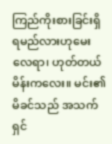ကြည်ကိုးစားခြင်းရှိရမည်လားဟုမေးလေရာ၊ ဟုတ်တယ် မိန်းကလေး။ မင်း၏မိခင်သည် အသက်ရှင်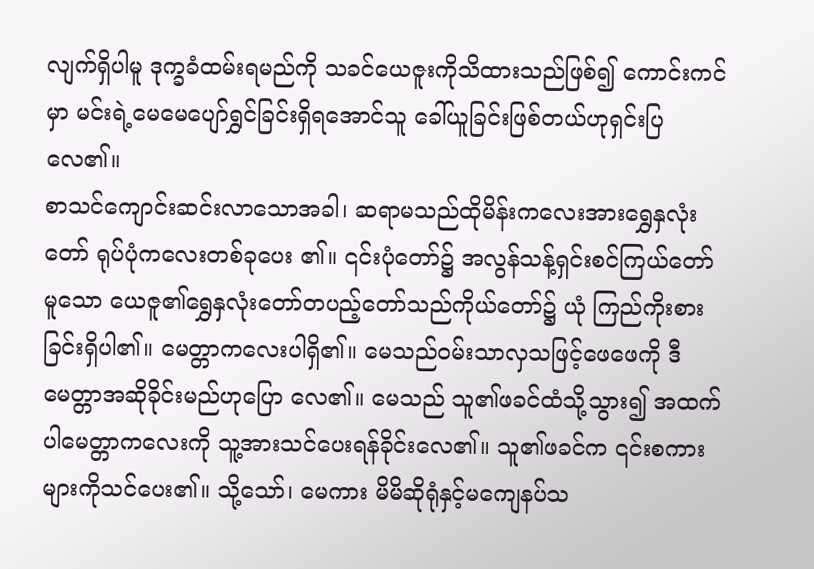လျက်ရှိပါမူ ဒုက္ခခံထမ်းရမည်ကို သခင်ယေဇူးကိုသိထားသည်ဖြစ်၍ ကောင်းကင်မှာ မင်းရဲ့မေမေပျော်ရွှင်ခြင်းရှိရအောင်သူ ခေါ်ယူခြင်းဖြစ်တယ်ဟုရှင်းပြလေ၏။
စာသင်ကျောင်းဆင်းလာသောအခါ၊ ဆရာမသည်ထိုမိန်းကလေးအားရွှေနှလုံးတော် ရုပ်ပုံကလေးတစ်ခုပေး ၏။ ၎င်းပုံတော်၌ အလွန်သန့်ရှင်းစင်ကြယ်တော်မူသော ယေဇူ၏ရွှေနှလုံးတော်တပည့်တော်သည်ကိုယ်တော်၌ ယုံ ကြည်ကိုးစားခြင်းရှိပါ၏။ မေတ္တာကလေးပါရှိ၏။ မေသည်ဝမ်းသာလှသဖြင့်ဖေဖေကို ဒီမေတ္တာအဆိုခိုင်းမည်ဟုပြော လေ၏။ မေသည် သူ၏ဖခင်ထံသို့သွား၍ အထက်ပါမေတ္တာကလေးကို သူ့အားသင်ပေးရန်ခိုင်းလေ၏။ သူ၏ဖခင်က ၎င်းစကားများကိုသင်ပေး၏။ သို့သော်၊ မေကား မိမိဆိုရုံနှင့်မကျေနပ်သ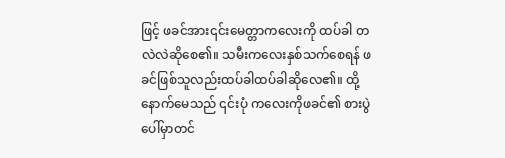ဖြင့် ဖခင်အား၎င်းမေတ္တာကလေးကို ထပ်ခါ တလဲလဲဆိုစေ၏။ သမီးကလေးနှစ်သက်စေရန် ဖခင်ဖြစ်သူလည်းထပ်ခါထပ်ခါဆိုလေ၏။ ထို့နောက်မေသည် ၎င်းပုံ ကလေးကိုဖခင်၏ စားပွဲပေါ်မှာတင်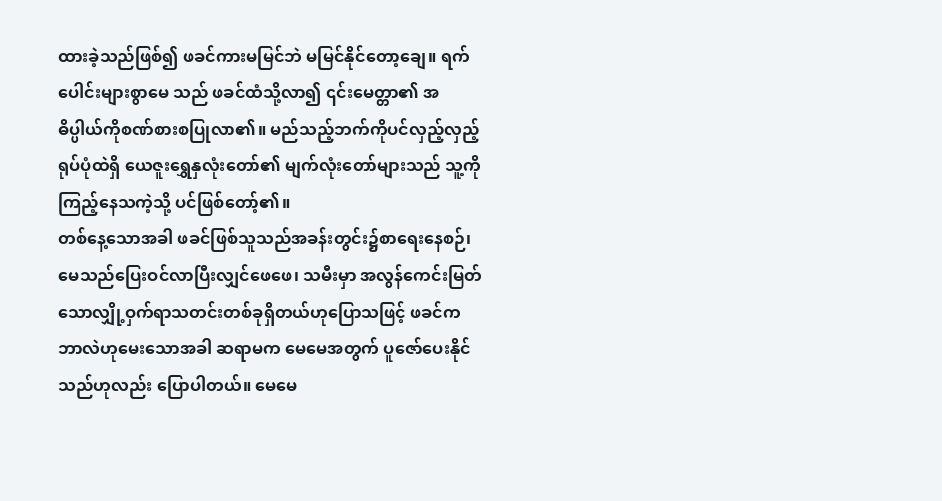ထားခဲ့သည်ဖြစ်၍ ဖခင်ကားမမြင်ဘဲ မမြင်နိုင်တော့ချေ။ ရက်ပေါင်းများစွာမေ သည် ဖခင်ထံသို့လာ၍ ၎င်းမေတ္တာ၏ အဓိပ္ပါယ်ကိုစဏ်စားစပြုလာ၏။ မည်သည့်ဘက်ကိုပင်လှည့်လှည့် ရုပ်ပုံထဲရှိ ယေဇူးရွှေနှလုံးတော်၏ မျက်လုံးတော်များသည် သူ့ကိုကြည့်နေသကဲ့သို့ ပင်ဖြစ်တော့်၏။
တစ်နေ့သောအခါ ဖခင်ဖြစ်သူသည်အခန်းတွင်း၌စာရေးနေစဉ်၊ မေသည်ပြေးဝင်လာပြီးလျှင်ဖေဖေ၊ သမီးမှာ အလွန်ကေင်းမြတ်သောလျှို့ဝှက်ရာသတင်းတစ်ခုရှိတယ်ဟုပြောသဖြင့် ဖခင်ကဘာလဲဟုမေးသောအခါ ဆရာမက မေမေအတွက် ပူဇော်ပေးနိုင်သည်ဟုလည်း ပြောပါတယ်။ မေမေ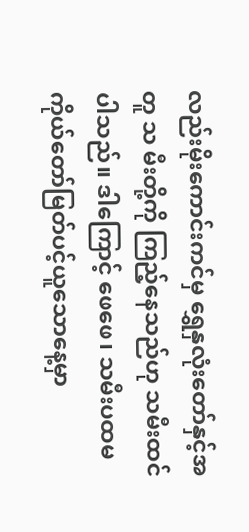လည်းမိုးကောင်းကင်မှ ရွှေနှလုံးတော်နှင့်အတူ သ မီးတို့ကို ကြည့်နေသည်ဟု သမီးထင်ပါသည်။ ဒါကြောင့် ဖေဖေ၊ သမီးပထမကိုယ်တော်မြတ်ပင့်ယူသောနေ့မှာ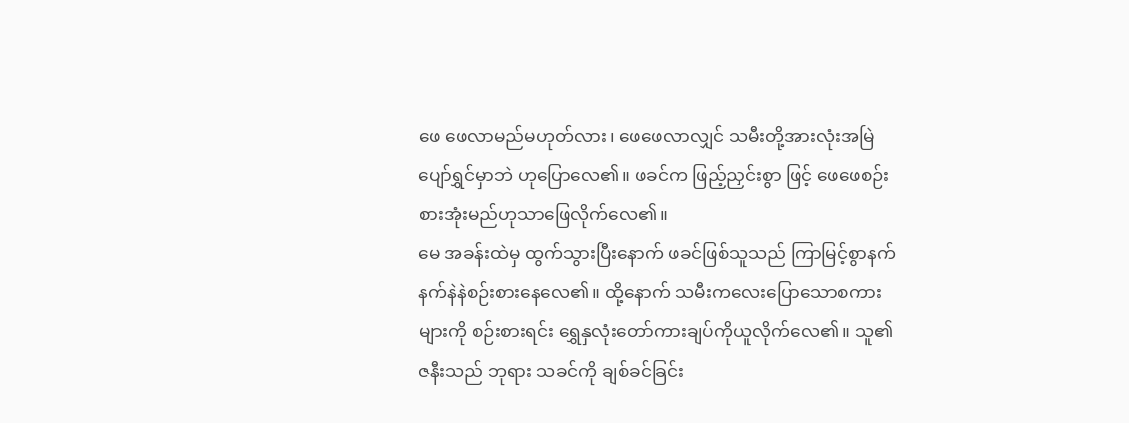ဖေ ဖေလာမည်မဟုတ်လား၊ ဖေဖေလာလျှင် သမီးတို့အားလုံးအမြဲပျော်ရွှင်မှာဘဲ ဟုပြောလေ၏။ ဖခင်က ဖြည့်ညှင်းစွာ ဖြင့် ဖေဖေစဉ်းစားအုံးမည်ဟုသာဖြေလိုက်လေ၏။
မေ အခန်းထဲမှ ထွက်သွားပြီးနောက် ဖခင်ဖြစ်သူသည် ကြာမြင့်စွာနက်နက်နဲနဲစဉ်းစားနေလေ၏။ ထို့နောက် သမီးကလေးပြောသောစကားများကို စဉ်းစားရင်း ရွှေနှလုံးတော်ကားချပ်ကိုယူလိုက်လေ၏။ သူ၏ဇနီးသည် ဘုရား သခင်ကို ချစ်ခင်ခြင်း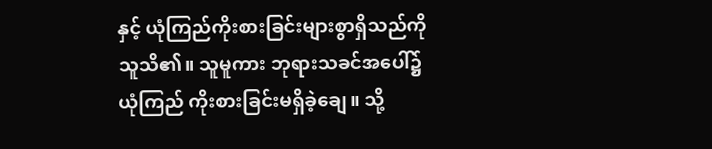နှင့် ယုံကြည်ကိုးစားခြင်းများစွာရှိသည်ကို သူသိ၏။ သူမူကား ဘုရားသခင်အပေါ်၌ ယုံကြည် ကိုးစားခြင်းမရှိခဲ့ချေ။ သို့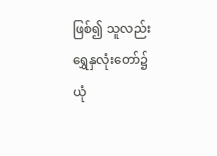ဖြစ်၍ သူလည်းရွှေနှလုံးတော်၌ ယုံ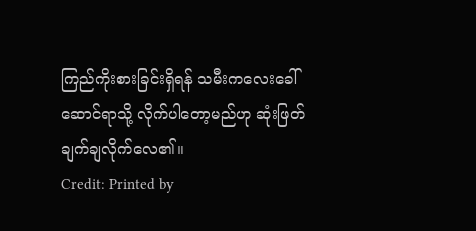ကြည်ကိုးစားခြင်းရှိရန် သမီးကလေးခေါ်ဆောင်ရာသို့ လိုက်ပါတော့မည်ဟု ဆုံးဖြတ်ချက်ချလိုက်လေ၏။
Credit: Printed by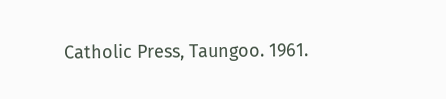Catholic Press, Taungoo. 1961.